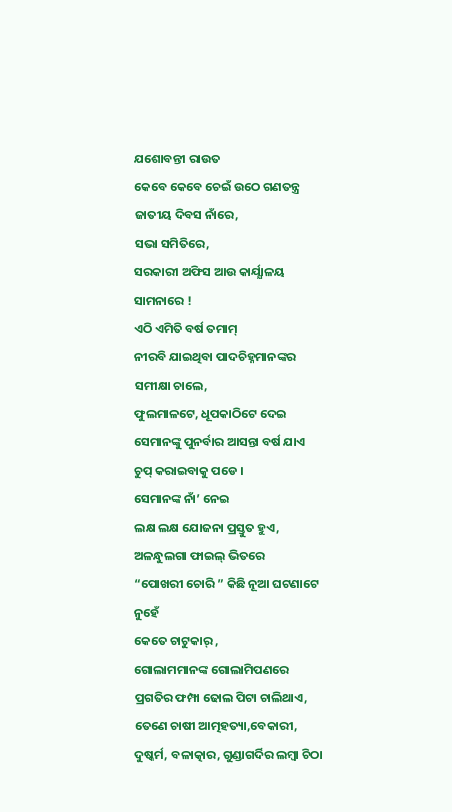ଯଶୋବନ୍ତୀ ରାଉତ
କେବେ କେବେ ଚେଇଁ ଉଠେ ଗଣତନ୍ତ୍ର
ଜାତୀୟ ଦିବସ ନାଁରେ,
ସଭା ସମିତିରେ,
ସରକାରୀ ଅଫିସ ଆଉ କାର୍ଯ୍ଯାଳୟ ସାମନାରେ !
ଏଠି ଏମିତି ବର୍ଷ ତମାମ୍
ନୀରବି ଯାଇଥିବା ପାଦଚିହ୍ନମାନଙ୍କର ସମୀକ୍ଷା ଚାଲେ,
ଫୁଲମାଳଟେ, ଧୂପକାଠିଟେ ଦେଇ
ସେମାନଙ୍କୁ ପୁନର୍ବାର ଆସନ୍ତା ବର୍ଷ ଯାଏ
ଚୁପ୍ କରାଇବାକୁ ପଡେ ।
ସେମାନଙ୍କ ନାଁ’ ନେଇ
ଲକ୍ଷ ଲକ୍ଷ ଯୋଜନା ପ୍ରସ୍ତୁତ ହୁଏ,
ଅଳନ୍ଧୁଲଗା ଫାଇଲ୍ ଭିତରେ
“ପୋଖରୀ ଚୋରି ” କିଛି ନୂଆ ଘଟଣାଟେ ନୁହେଁ
କେତେ ଚାଟୁକାର୍ ,
ଗୋଲାମମାନଙ୍କ ଗୋଲାମିପଣରେ
ପ୍ରଗତିର ଫମ୍ପା ଢୋଲ ପିଟା ଚାଲିଥାଏ,
ତେଣେ ଚାଷୀ ଆତ୍ମହତ୍ୟା,ବେକାରୀ,
ଦୁଷ୍କର୍ମ, ବଳାତ୍କାର, ଗୁଣ୍ଡାଗର୍ଦିର ଲମ୍ବା ଚିଠା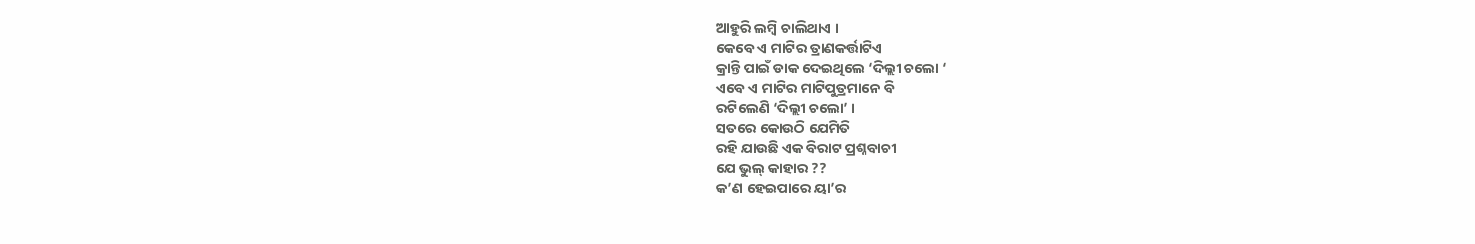ଆହୁରି ଲମ୍ବି ଚାଲିଥାଏ ।
କେବେ ଏ ମାଟିର ତ୍ରାଣକର୍ତ୍ତାଟିଏ
କ୍ରାନ୍ତି ପାଇଁ ଡାକ ଦେଇଥିଲେ ‘ଦିଲ୍ଲୀ ଚଲୋ ‘
ଏବେ ଏ ମାଟିର ମାଟିପୁତ୍ରମାନେ ବି
ରଟିଲେଣି ‘ଦିଲ୍ଲୀ ଚଲୋ’ ।
ସତରେ କୋଉଠି ଯେମିତି
ରହି ଯାଉଛି ଏକ ବିରାଟ ପ୍ରଶ୍ନବାଚୀ
ଯେ ଭୁଲ୍ କାହାର ??
କ’ଣ ହେଇପାରେ ୟା’ର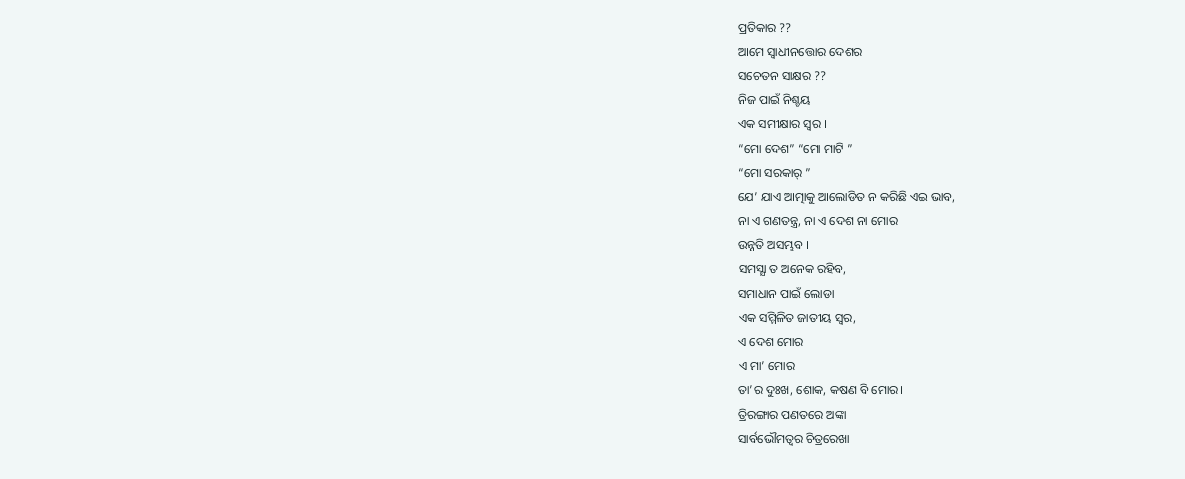ପ୍ରତିକାର ??
ଆମେ ସ୍ବାଧୀନତ୍ତୋର ଦେଶର
ସଚେତନ ସାକ୍ଷର ??
ନିଜ ପାଇଁ ନିଶ୍ଚୟ
ଏକ ସମୀକ୍ଷାର ସ୍ବର ।
“ମୋ ଦେଶ” “ମୋ ମାଟି ”
“ମୋ ସରକାର୍ ”
ଯେ’ ଯାଏ ଆତ୍ମାକୁ ଆଲୋଡିତ ନ କରିଛି ଏଇ ଭାବ,
ନା ଏ ଗଣତନ୍ତ୍ର, ନା ଏ ଦେଶ ନା ମୋର
ଉନ୍ନତି ଅସମ୍ଭବ ।
ସମସ୍ଯା ତ ଅନେକ ରହିବ,
ସମାଧାନ ପାଇଁ ଲୋଡା
ଏକ ସମ୍ମିଳିତ ଜାତୀୟ ସ୍ବର,
ଏ ଦେଶ ମୋର
ଏ ମା’ ମୋର
ତା’ର ଦୁଃଖ, ଶୋକ, କଷଣ ବି ମୋର।
ତ୍ରିରଙ୍ଗାର ପଣତରେ ଅଙ୍କା
ସାର୍ବଭୌମତ୍ବର ଚିତ୍ରରେଖା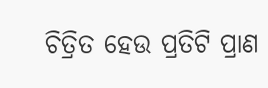ଚିତ୍ରିତ ହେଉ ପ୍ରତିଟି ପ୍ରାଣ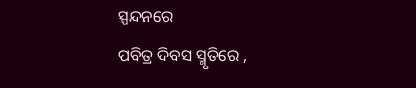ସ୍ପନ୍ଦନରେ
ପବିତ୍ର ଦିବସ ସ୍ମୃତିରେ ,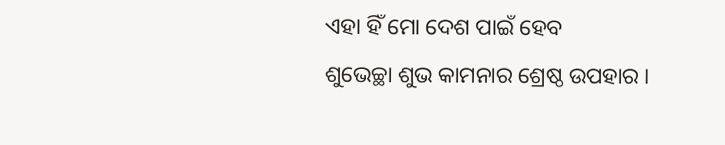ଏହା ହିଁ ମୋ ଦେଶ ପାଇଁ ହେବ
ଶୁଭେଚ୍ଛା ଶୁଭ କାମନାର ଶ୍ରେଷ୍ଠ ଉପହାର ।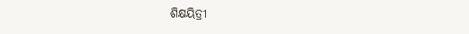ଶିକ୍ଷୟିତ୍ରୀ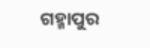ଗହ୍ମାପୁର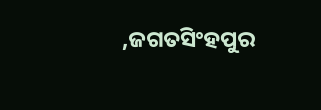,ଜଗତସିଂହପୁର